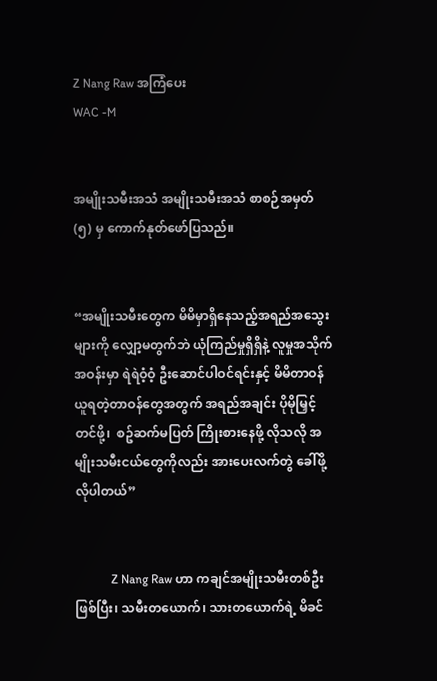Z Nang Raw အကြံပေး
WAC -M


အမျိုးသမီးအသံ အမျိုးသမီးအသံ စာစဉ်အမှတ် (၅) မှ ကောက်နုတ်ဖော်ပြသည်။


“အမျိုးသမီးတွေက မိမိမှာရှိနေသည့်အရည်အသွေးများကို လျှော့မတွက်ဘဲ ယုံကြည်မှုရှိရှိနဲ့ လူမှုအသိုက်အဝန်းမှာ ရဲရဲဝံ့ဝံ့ ဦးဆောင်ပါဝင်ရင်းနှင့် မိမိတာဝန်ယူရတဲ့တာဝန်တွေအတွက် အရည်အချင်း ပိုမိုမြှင့်တင်ဖို့၊  စဥ်ဆက်မပြတ် ကြိုးစားနေဖို့ လိုသလို အမျိုးသမီးငယ်တွေကိုလည်း အားပေးလက်တွဲ ခေါ်ဖို့ လိုပါတယ်”


            Z Nang Raw ဟာ ကချင်အမျိုးသမီးတစ်ဦးဖြစ်ပြီး၊ သမီးတယောက်၊ သားတယောက်ရဲ့ မိခင်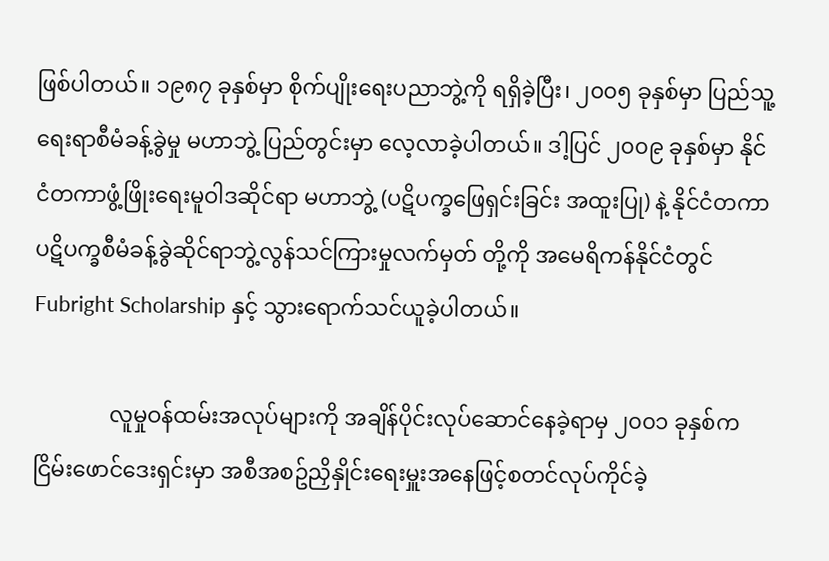ဖြစ်ပါတယ်။ ၁၉၈၇ ခုနှစ်မှာ စိုက်ပျိုးရေးပညာဘွဲ့ကို ရရှိခဲ့ပြီး၊ ၂၀၀၅ ခုနှစ်မှာ ပြည်သူ့ရေးရာစီမံခန့်ခွဲမှု မဟာဘွဲ့ ပြည်တွင်းမှာ‌ လေ့လာခဲ့ပါတယ်။ ဒါ့ပြင် ၂၀၀၉ ခုနှစ်မှာ နိုင်ငံတကာဖွံ့ဖြိုးရေးမူဝါဒဆိုင်ရာ မဟာဘွဲ့ (ပဋိပက္ခဖြေရှင်းခြင်း အထူးပြု) နဲ့ နိုင်ငံတကာပဋိပက္ခစီမံခန့်ခွဲဆိုင်ရာဘွဲ့လွန်သင်ကြားမှုလက်မှတ် တို့ကို အမေရိကန်နိုင်ငံတွင် Fubright Scholarship နှင့် သွားရောက်သင်ယူခဲ့ပါတယ်။

              လူမှုဝန်ထမ်းအလုပ်များကို အချိန်ပိုင်းလုပ်ဆောင်နေခဲ့ရာမှ ၂၀၀၁ ခုနှစ်က ငြိမ်းဖောင်ဒေးရှင်းမှာ အစီအစဥ်ညှိနှိုင်းရေးမှူးအနေဖြင့်စတင်လုပ်ကိုင်ခဲ့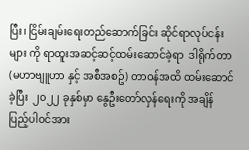ပြီး၊ ငြိမ်းချမ်းရေးတည်ဆောက်ခြင်း ဆိုင်ရာလုပ်ငန်းများ ကို ရာထူးအဆင့်ဆင့်ထမ်းဆောင်ခဲ့ရာ  ဒါရိုက်တာ (မဟာဗျူဟာ နှင့် အစီအစဥ်) တာဝန်အထိ ထမ်းဆောင်ခဲ့ပြီး  ၂၀၂၂ ခုနှစ်မှာ နွေဦးတော်လှန်ရေးကို အချိန်ပြည့်ပါဝင်အား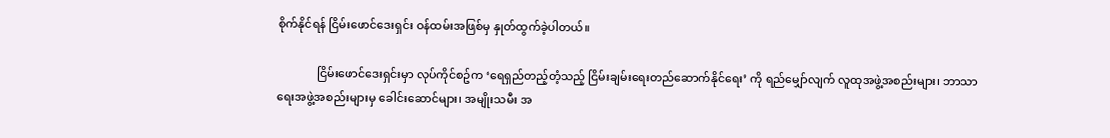စိုက်နိုင်ရန် ငြိမ်းဖောင်ဒေးရှင်း ဝန်ထမ်းအဖြစ်မှ နှုတ်ထွက်ခဲ့ပါတယ်။

              ငြိမ်းဖောင်ဒေးရှင်းမှာ လုပ်ကိုင်စဥ်က ‘ရေရှည်တည့်တံ့သည့် ငြိမ်းချမ်းရေးတည်ဆောက်နိုင်ရေး’ ကို ရည်မျှော်လျက် လူထုအဖွဲ့အစည်းများ၊ ဘာသာရေးအဖွဲ့အစည်းများမှ ခေါင်းဆောင်များ၊ အမျိုးသမီး အ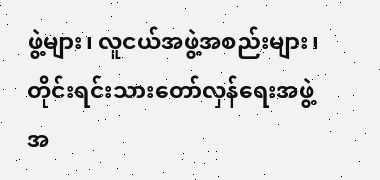ဖွဲ့များ၊ လူငယ်အဖွဲ့အစည်းများ၊ တိုင်းရင်းသားတော်လှန်ရေးအဖွဲ့အ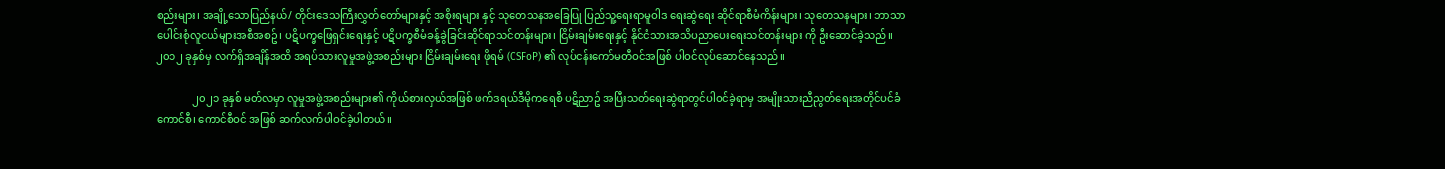စည်းများ၊ အချို့သောပြည်နယ်/ တိုင်းဒေသကြီးလွှတ်တော်များနှင့် အစိုးရများ နှင့် သုတေသနအခြေပြု ပြည်သူ့ရေးရာမူဝါဒ ရေးဆွဲရေး ဆိုင်ရာစီမံကိန်းများ၊ သုတေသနများ၊ ဘာသာပေါင်းစုံလူငယ်များအစီအစဥ်၊ ပဋိပက္ခဖြေရှင်းရေးနှင့် ပဋိပက္ခစီမံခန့်ခွဲခြင်းဆိုင်ရာသင်တန်းများ၊ ငြိမ်းချမ်းရေးနှင့် နိုင်ငံသားအသိပညာပေးရေးသင်တန်းများ ကို ဦးဆောင်ခဲ့သည်။ ၂၀၁၂ ခုနှစ်မှ လက်ရှိအချိန်အထိ အရပ်သားလူမှုအဖွဲ့အစည်းများ ငြိမ်းချမ်းရေး ဖိုရမ် (CSFoP) ၏ လုပ်ငန်းကော်မတီဝင်အဖြစ် ပါဝင်လုပ်ဆောင်နေသည်။

              ၂၀၂၁ ခုနှစ် မတ်လမှာ လူမှုအဖွဲ့အစည်းများ၏ ကိုယ်စားလှယ်အဖြစ် ဖက်ဒရယ်ဒီမိုကရေစီ ပဋိညာဥ် အပြီးသတ်ရေးဆွဲရာတွင်ပါဝင်ခဲ့ရာမှ အမျိုးသားညီညွတ်ရေးအတိုင်ပင်ခံကောင်စီ၊ ကောင်စီဝင် အဖြစ် ဆက်လက်ပါဝင်ခဲ့ပါတယ်။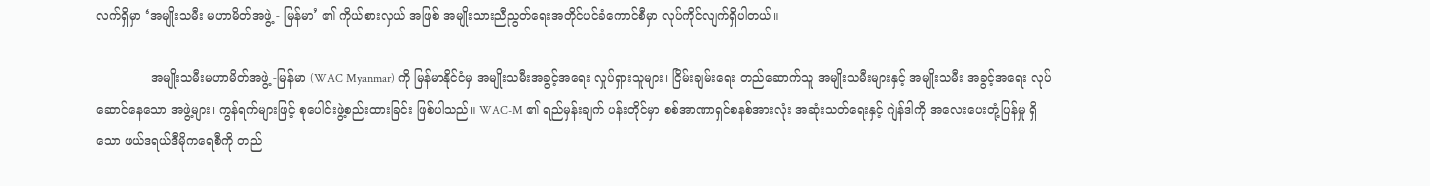လက်ရှိမှာ ‘အမျိုးသမီး မဟာမိတ်အဖွဲ့ - မြန်မာ’ ၏ ကိုယ်စားလှယ် အဖြစ် အမျိုးသားညီညွတ်ရေးအတိုင်ပင်ခံကောင်စီမှာ လုပ်ကိုင်လျက်ရှိပါတယ်။

              အမျိုးသမီးမဟာမိတ်အဖွဲ့ -မြန်မာ (WAC Myanmar) ကို မြန်မာနိုင်ငံမှ အမျိုးသမီးအခွင့်အ‌ရေး လှုပ်ရှားသူများ၊ ငြိမ်းချမ်းရေး တည်ဆောက်သူ အမျိုးသမီးများနှင့် အမျိုးသမီး အခွင့်အရေး လုပ်ဆောင်နေသော အဖွဲ့များ၊ ကွန်ရက်များဖြင့် စုပေါင်းဖွဲ့စည်းထားခြင်း ဖြစ်ပါသည်။ WAC-M ၏ ရည်မှန်းချက် ပန်းတိုင်မှာ စစ်အာဏာရှင်စနစ်အားလုံး အဆုံးသတ်ရေးနှင့် ဂျဲန်ဒါကို အလေးပေးတုံ့ပြန်မှု ရှိသော ဖယ်ဒရယ်ဒီမိုကရေစီကို တည်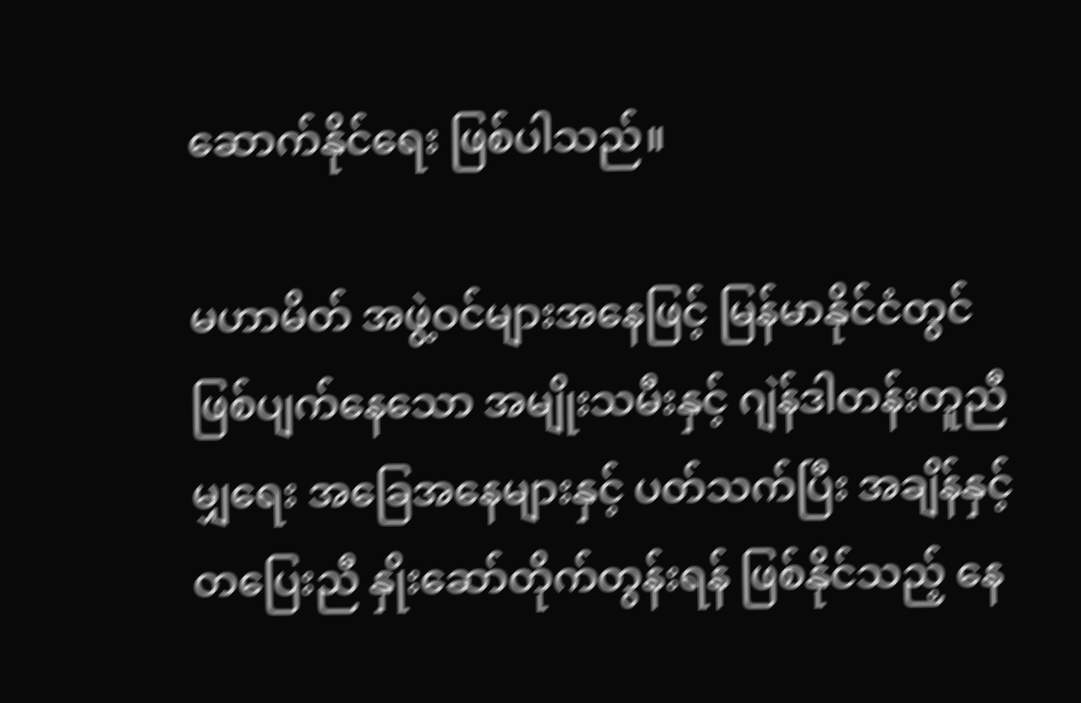ဆောက်နိုင်ရေး ဖြစ်ပါသည်။

မဟာမိတ် အဖွဲ့ဝင်များအနေဖြင့် မြန်မာနိုင်ငံတွင် ဖြစ်ပျက်နေသော အမျိုးသမီးနှင့် ဂျဲန်ဒါတန်းတူညီမျှရေး အခြေအနေများနှင့် ပတ်သက်ပြီး အချိန်နှင့် တပြေးညီ နှိုးဆော်တိုက်တွန်းရန် ဖြစ်နိုင်သည့် နေ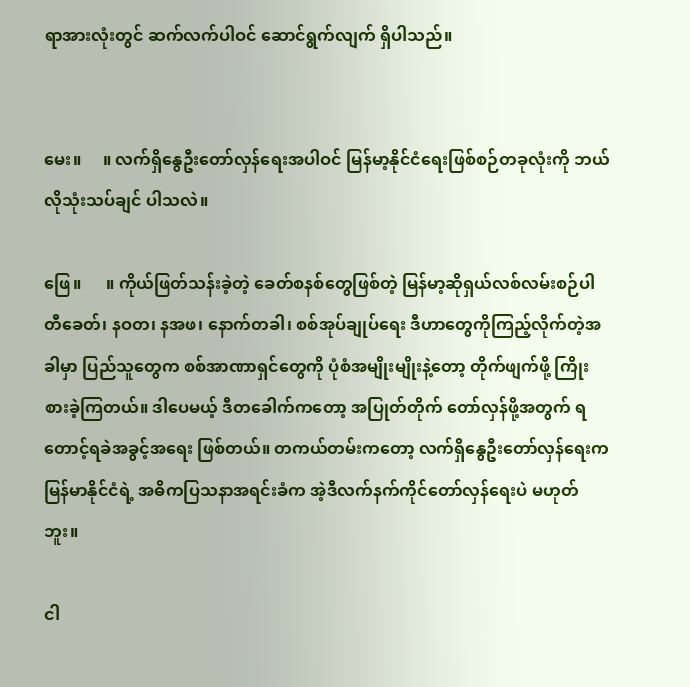ရာအားလုံးတွင် ဆက်လက်ပါဝင် ဆောင်ရွက်လျက် ရှိပါသည်။


မေး။     ။ လက်ရှိနွေဦးတော်လှန်ရေးအပါဝင် မြန်မာ့နိုင်ငံရေးဖြစ်စဉ်တခုလုံးကို ဘယ်လိုသုံးသပ်ချင် ပါသလဲ။

ဖြေ။      ။ ကိုယ်ဖြတ်သန်းခဲ့တဲ့ ခေတ်စနစ်တွေဖြစ်တဲ့ မြန်မာ့ဆိုရှယ်လစ်လမ်းစဉ်ပါတီခေတ်၊ နဝတ၊ နအဖ၊ နောက်တခါ၊ စစ်အုပ်ချုပ်ရေး ဒီဟာတွေကိုကြည့်လိုက်တဲ့အခါမှာ ပြည်သူတွေက စစ်အာဏာရှင်တွေကို ပုံစံအမျိုးမျိုးနဲ့တော့ တိုက်ဖျက်ဖို့ ကြိုးစားခဲ့ကြတယ်။ ဒါပေမယ့် ဒီတခေါက်ကတော့ အပြုတ်တိုက် တော်လှန်ဖို့အတွက် ရတောင့်ရခဲအခွင့်အရေး ဖြစ်တယ်။ တကယ်တမ်းကတော့ လက်ရှိနွေဦးတော်လှန်ရေးက မြန်မာနိုင်ငံရဲ့ အဓိကပြသနာအရင်းခံက အဲ့ဒီလက်နက်ကိုင်တော်လှန်ရေးပဲ မဟုတ်ဘူး။

ငါ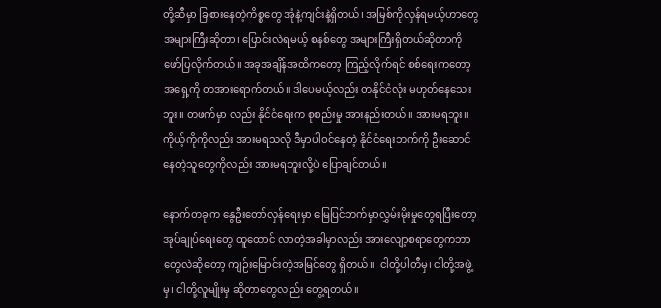တို့ဆီမှာ ခြစားနေတဲ့ကိစ္စတွေ အုံနဲ့ကျင်းနဲ့ရှိတယ်၊ အမြစ်ကိုလှန်ရမယ့်ဟာတွေ အများကြီးဆိုတာ၊ ပြောင်းလဲရမယ့် စနစ်တွေ အများကြီးရှိတယ်ဆိုတာကို ဖော်ပြလိုက်တယ်။ အခုအချိန်အထိကတော့ ကြည့်လိုက်ရင် စစ်ရေးကတော့ အရှေ့ကို တအား‌ရောက်တယ်။ ဒါပေမယ့်လည်း တနိုင်ငံလုံး မဟုတ်နေသေးဘူး။ တဖက်မှာ လည်း နိုင်ငံရေးက စုစည်းမှု အားနည်းတယ်။ အားမရဘူး။ ကိုယ့်ကိုကိုလည်း အားမရသလို ဒီမှာပါဝင်နေတဲ့ နိုင်ငံရေးဘက်ကို ဦးဆောင်နေတဲ့သူတွေကိုလည်း အားမရဘူးလို့ပဲ ပြောချင်တယ်။

နောက်တခုက နွေဦးတော်လှန်ရေးမှာ မြေပြင်ဘက်မှာလွှမ်းမိုးမှုတွေရပြီးတော့ အုပ်ချုပ်ရေးတွေ ထူထောင် လာတဲ့အခါမှာလည်း အားလျော့စရာတွေကဘာတွေလဲဆိုတော့ ကျဉ်းမြောင်းတဲ့အမြင်တွေ ရှိတယ်။  ငါတို့ပါတီမှ၊ ငါတို့အဖွဲ့မှ၊ ငါတို့လူမျိုးမှ ဆိုတာတွေလည်း တွေ့ရတယ်။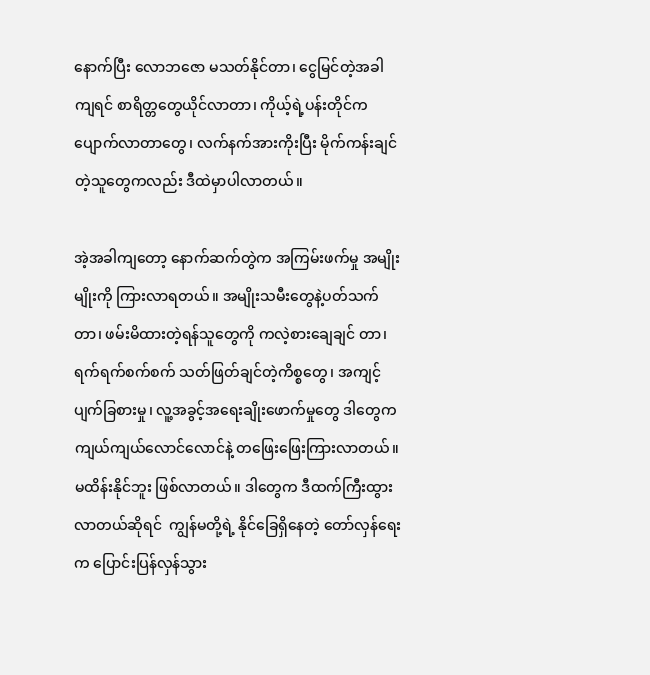နောက်ပြီး လောဘဇော မသတ်နိုင်တာ၊ ငွေမြင်တဲ့အခါကျရင် စာရိတ္တတွေယိုင်လာတာ၊ ကိုယ့်ရဲ့ပန်းတိုင်ကပျောက်လာတာတွေ၊ လက်နက်အားကိုးပြီး မိုက်ကန်းချင်တဲ့သူတွေကလည်း ဒီထဲမှာပါလာတယ်။

အဲ့အခါကျတော့ နောက်ဆက်တွဲက အကြမ်းဖက်မှု အမျိုးမျိုးကို ကြားလာရတယ်။ အမျိုးသမီးတွေနဲ့ပတ်သက်တာ၊ ဖမ်းမိထားတဲ့ရန်သူတွေကို ကလဲ့စားချေချင် တာ၊ ရက်ရက်စက်စက် သတ်ဖြတ်ချင်တဲ့ကိစ္စတွေ၊ အကျင့်ပျက်ခြစားမှု၊ လူ့အခွင့်အရေးချိုးဖောက်မှုတွေ ဒါတွေက ကျယ်ကျယ်လောင်လောင်နဲ့ တဖြေးဖြေးကြားလာတယ်။ မထိန်းနိုင်ဘူး ဖြစ်လာတယ်။ ဒါတွေက ဒီထက်ကြီးထွားလာတယ်ဆိုရင်  ကျွန်မတို့ရဲ့ နိုင်ခြေရှိနေတဲ့ တော်လှန်ရေးက ပြောင်းပြန်လှန်သွား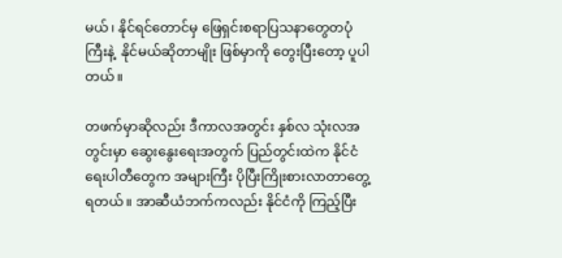မယ်၊ နိုင်ရင်တောင်မှ ဖြေရှင်းစရာပြသနာတွေတပုံကြီးနဲ့  နိုင်မယ်ဆိုတာမျိုး ဖြစ်မှာကို တွေးပြီးတော့ ပူပါတယ်။

တဖက်မှာဆိုလည်း ဒီကာလအတွင်း နှစ်လ သုံးလအတွင်းမှာ ဆွေးနွေးရေးအတွက် ပြည်တွင်းထဲက နိုင်ငံရေးပါတီတွေက အများကြီး ပိုပြီးကြိုးစားလာတာတွေ့ရတယ်။ အာဆီယံဘက်ကလည်း နိုင်ငံကို ကြည့်ပြီး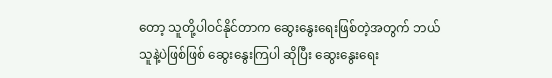တော့ သူတို့ပါဝင်နိုင်တာက ဆွေးနွေးရေးဖြစ်တဲ့အတွက် ဘယ်သူနဲ့ပဲဖြစ်ဖြစ် ဆွေးနွေးကြပါ ဆိုပြီး ဆွေးနွေးရေး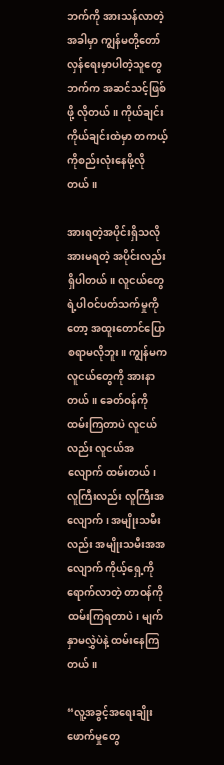ဘက်ကို အားသန်လာတဲ့အခါမှာ ကျွန်မတို့တော်လှန်ရေးမှာပါတဲ့သူတွေဘက်က အဆင်သင့်ဖြစ်ဖို့ လိုတယ်။ ကိုယ်ချင်းကိုယ်ချင်းထဲမှာ တကယ့်ကိုစည်းလုံးနေဖို့လိုတယ်။

အားရတဲ့အပိုင်းရှိသလို အားမရတဲ့ အပိုင်းလည်း ရှိပါတယ်။ လူငယ်တွေ ရဲ့ပါဝင်ပတ်သက်မှုကိုတော့ အထူးတောင်ပြောစရာမလိုဘူး။ ကျွန်မက လူငယ်တွေကို အားနာတယ်။ ခေတ်ဝန်ကို ထမ်းကြတာပဲ လူငယ်လည်း လူငယ်အလျောက် ထမ်းတယ်၊ လူကြီးလည်း လူကြီးအလျောက်၊ အမျိုးသမီးလည်း အမျိုးသမီးအအလျောက် ကိုယ့်ရှေ့ကို ရောက်လာတဲ့ တာဝန်ကို ထမ်းကြရတာပဲ၊ မျက်နှာမလွှဲပဲနဲ့ ထမ်းနေကြတယ်။

“လူ့အခွင့်အရေးချိုးဖောက်မှုတွေ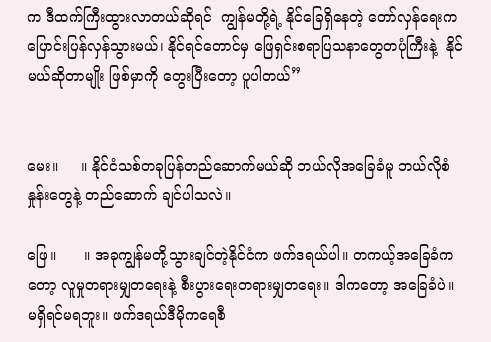က ဒီထက်ကြီးထွားလာတယ်ဆိုရင်  ကျွန်မတို့ရဲ့ နိုင်ခြေရှိနေတဲ့ တော်လှန်ရေးက ပြောင်းပြန်လှန်သွားမယ်၊ နိုင်ရင်တောင်မှ ဖြေရှင်းစရာပြသနာတွေတပုံကြီးနဲ့  နိုင်မယ်ဆိုတာမျိုး ဖြစ်မှာကို တွေးပြီးတော့ ပူပါတယ်”


မေး။     ။ နိုင်ငံသစ်တခုပြန်တည်ဆောက်မယ်ဆို ဘယ်လိုအခြေခံမူ ဘယ်လိုစံနှုန်းတွေနဲ့ တည်ဆောက် ချင်ပါသလဲ။

ဖြေ။      ။ အခုကျွန်မတို့သွားချင်တဲ့နိုင်ငံက ဖက်ဒရယ်ပါ။ တကယ့်အခြေခံကတော့ လူမှုတရားမျှတရေးနဲ့ စီးပွားရေးတရားမျှတရေး။ ဒါကတော့ အခြေခံပဲ။ မရှိရင်မရဘူး။ ဖက်ဒရယ်ဒီမိုကရေစီ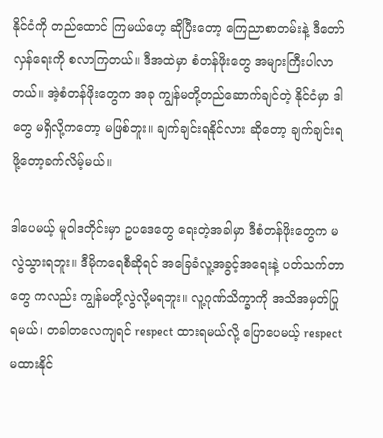နိုင်ငံကို တည်ထောင် ကြမယ်ဟေ့ ဆိုပြီးတော့ ကြေညာစာတမ်းနဲ့ ဒီတော်လှန်ရေးကို စလာကြတယ်။ ဒီအထဲမှာ စံတန်ဖိုးတွေ အများကြီးပါလာတယ်။ အဲ့စံတန်ဖိုးတွေက အခု ကျွန်မတို့တည်ဆောက်ချင်တဲ့ နိုင်ငံမှာ ဒါတွေ မရှိလို့ကတော့ မဖြစ်ဘူး။ ချက်ချင်းရနိုင်လား ဆိုတော့ ချက်ချင်းရဖို့တော့ခက်လိမ့်မယ်။

ဒါပေမယ့် မူဝါဒတိုင်းမှာ ဥပဒေတွေ ရေးတဲ့အခါမှာ ဒီစံတန်ဖိုးတွေက မလွဲသွားရဘူး။ ဒီမိုကရေစီဆိုရင် အခြေခံလူ့အခွင့်အရေးနဲ့ ပတ်သက်တာတွေ ကလည်း ကျွန်မတို့လွဲလို့မရဘူး။ လူ့ဂုဏ်သိက္ခာကို အသိအမှတ်ပြုရမယ်၊ တခါတလေကျရင် respect ထားရမယ်လို့ ပြောပေမယ့် respect မထားနိုင်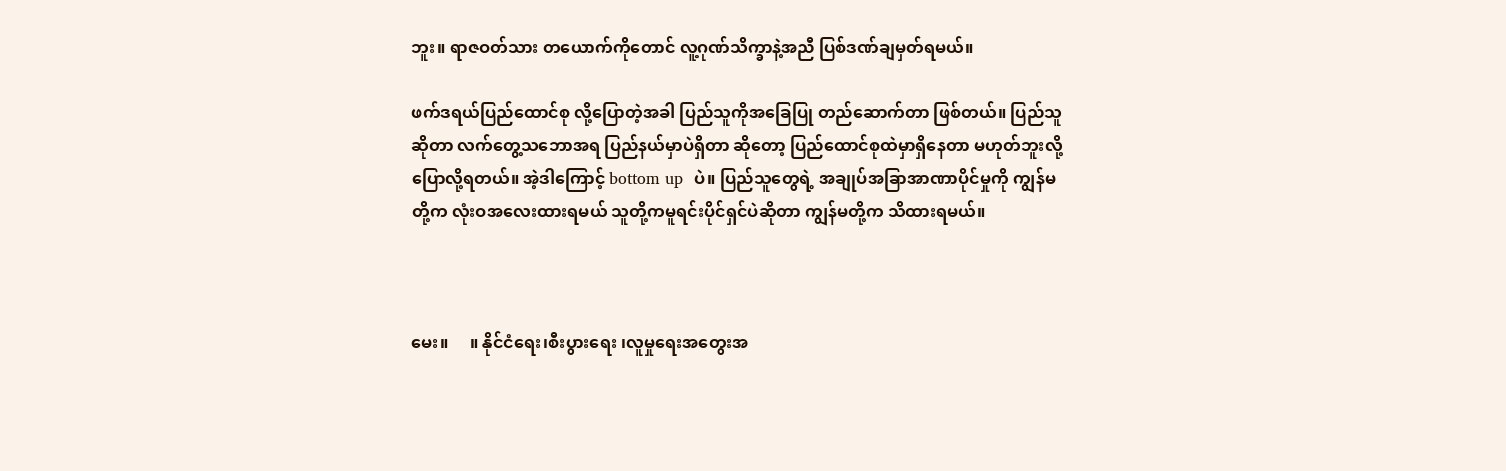ဘူး။ ရာဇဝတ်သား တယောက်ကိုတောင် လူ့ဂုဏ်သိက္ခာနဲ့အညီ ပြစ်ဒဏ်ချမှတ်ရမယ်။

ဖက်ဒရယ်ပြည်ထောင်စု လို့ပြောတဲ့အခါ ပြည်သူကိုအခြေပြု တည်ဆောက်တာ ဖြစ်တယ်။ ပြည်သူဆိုတာ လက်တွေ့သဘောအရ ပြည်နယ်မှာပဲရှိတာ ဆိုတော့ ပြည်ထောင်စုထဲမှာရှိနေတာ မဟုတ်ဘူးလို့ ပြောလို့ရတယ်။ အဲ့ဒါကြောင့် bottom up  ပဲ။ ပြည်သူတွေရဲ့ အချုပ်အခြာအာဏာပိုင်မှုကို ကျွန်မတို့က လုံးဝအလေးထားရမယ် သူတို့ကမူရင်းပိုင်ရှင်ပဲဆိုတာ ကျွန်မတို့က သိထားရမယ်။



မေး။     ။ နိုင်ငံရေး၊စီးပွား‌ရေး ၊လူမှုရေးအတွေးအ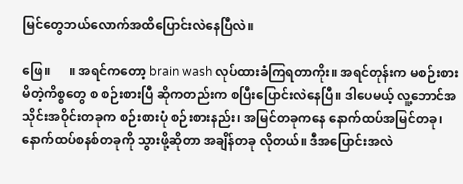မြင်တွေဘယ်လောက်အထိပြောင်းလဲနေပြီလဲ။

ဖြေ။      ။ အရင်ကတော့ brain wash လုပ်ထားခံကြရတာကိုး။ အရင်တုန်းက မစဉ်းစားမိတဲ့ကိစ္စတွေ စ စဉ်းစားပြီ ဆိုကတည်းက စပြီးပြောင်းလဲနေပြီ။ ဒါပေမယ့် လူ့ဘောင်အသိုင်းအဝိုင်းတခုက စဉ်းစားပုံ စဉ်းစားနည်း၊ အမြင်တခုကနေ နောက်ထပ်အမြင်တခု၊ နောက်ထပ်စနစ်တခုကို သွားဖို့ဆိုတာ အချိန်တခု လိုတယ်။ ဒီအပြောင်းအလဲ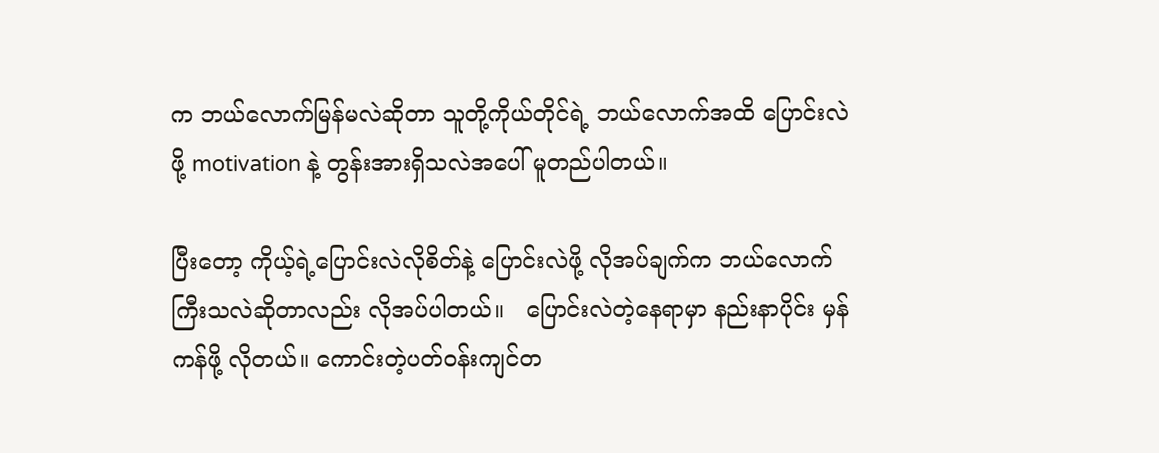က ဘယ်လောက်မြန်မလဲဆိုတာ သူတို့ကိုယ်တိုင်ရဲ့ ဘယ်လောက်အထိ ပြောင်းလဲဖို့ motivation နဲ့ တွန်းအားရှိသလဲအပေါ် မူတည်ပါတယ်။

ပြီးတော့ ကိုယ့်ရဲ့ပြောင်းလဲလိုစိတ်နဲ့ ပြောင်းလဲဖို့ လိုအပ်ချက်က ဘယ်လောက်ကြီးသလဲဆိုတာလည်း လိုအပ်ပါတယ်။   ပြောင်းလဲတဲ့နေရာမှာ နည်းနာပိုင်း မှန်ကန်ဖို့ လိုတယ်။ ကောင်းတဲ့ပတ်ဝန်းကျင်တ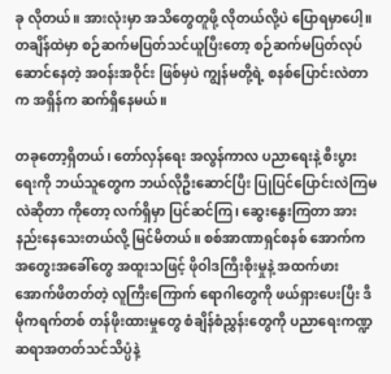ခု လိုတယ်။ အားလုံးမှာ အသိတွေတူဖို့ လိုတယ်လို့ပဲ ပြောရမှာပေါ့။ တချိန်ထဲမှာ စဉ်ဆက်မပြတ်သင်ယူပြီးတော့ စဉ်ဆက်မပြတ်လုပ်ဆောင်နေတဲ့ အဝန်းအဝိုင်း ဖြစ်မှပဲ ကျွန်မတို့ရဲ့ စနစ်ပြောင်းလဲတာက အရှိန်က ဆက်ရှိနေမယ်။

တခုတော့ရှိတယ်၊ တော်လှန်ရေး အလွန်ကာလ ပညာရေးနဲ့ စီးပွားရေးကို ဘယ်သူတွေက ဘယ်လိုဦးဆောင်ပြီး ပြုပြင်ပြောင်းလဲကြမလဲဆိုတာ ကိုတော့ လက်ရှိမှာ ပြင်ဆင်ကြ၊ ဆွေးနွေးကြတာ အားနည်းနေသေးတယ်လို့ မြင်မိတယ်။ စစ်အာဏာရှင်စနစ် အောက်က အတွေးအခေါ်တွေ အထူးသဖြင့် ဖိုဝါဒကြီးစိုးမှုနဲ့ အထက်ဖားအောက်ဖိတတ်တဲ့ လူကြီးကြောက် ရောဂါတွေကို ဖယ်ရှားပေးပြီး ဒီမိုကရက်တစ် တန်ဖိုးထားမှုတွေ စံချိန်စံညွှန်းတွေကို ပညာရေးကဏ္ဍ ဆရာအတတ်သင်သိပ္ပံနဲ့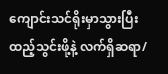ကျောင်းသင်ရိုးမှာသွားပြီး ထည့်သွင်းဖို့နဲ့ လက်ရှိဆရာ/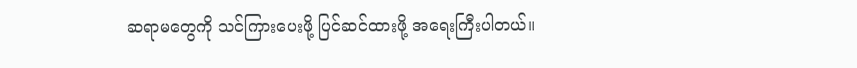ဆရာမတွေကို သင်ကြားပေးဖို့ ပြင်ဆင်ထားဖို့ အရေးကြီးပါတယ်။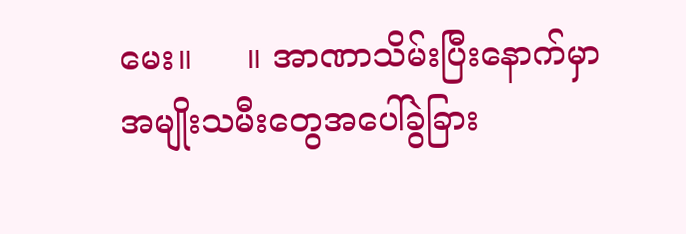မေး။     ။ အာဏာသိမ်းပြီးနောက်မှာ အမျိုးသမီးတွေအပေါ်ခွဲခြား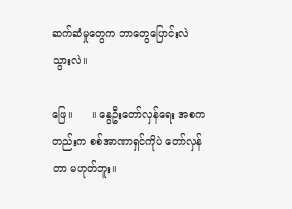ဆက်ဆံမှုတွေက ဘာတွေပြောင်းလဲ သွားလဲ။

ဖြေ။      ။ နွေဦးတော်လှန်ရေး အစကတည်းက စစ်အာဏာရှင်ကိုပဲ တော်လှန်တာ မဟုတ်ဘူး။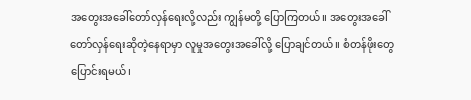အတွေးအခေါ်တော်လှန်ရေးလို့လည်း ကျွန်မတို့ ပြောကြတယ်။ အတွေးအခေါ်တော်လှန်ရေးဆိုတဲ့နေရာမှာ လူမှုအတွေးအခေါ်လို့ ပြောချင်တယ်။ စံတန်ဖိုးတွေ ပြောင်းရမယ်၊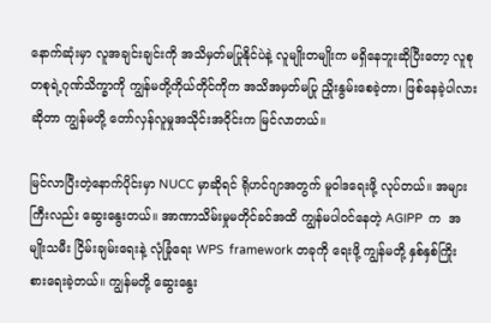နောက်ဆုံးမှာ လူအချင်းချင်းကို အသိမှတ်မပြုနိုင်ပဲနဲ့ လူမျိုးတမျိုးက မရှိနေဘူးဆိုပြီးတော့ လူစုတစုရဲ့ဂုဏ်သိက္ခာကို ကျွန်မတို့ကိုယ်တိုင်ကိုက အသိအမှတ်မပြု ညှိုးနွမ်းစေခဲ့တာ၊ ဖြစ်နေခဲ့ပါလားဆိုတာ ကျွန်မတို့ တော်လှန်လူမှုအသိုင်းအဝိုင်းက မြင်လာတယ်။

မြင်လာပြီးတဲ့နောက်ပိုင်းမှာ NUCC မှာဆိုရင် ရိုဟင်ဂျာအတွက် မူဝါဒရေးဖို့ လုပ်တယ်။ အများကြီးလည်း ဆွေးနွေးတယ်။ အာဏာသိမ်းမှုမတိုင်ခင်အထိ ကျွန်မပါဝင်နေတဲ့ AGIPP  က  အမျိုးသမီး ငြိမ်းချမ်းရေးနဲ့ လုံခြုံရေး WPS  framework တခုကို ရေးဖို့ ကျွန်မတို့ နှစ်နှစ်ကြိုးစားရေးခဲ့တယ်။ ကျွန်မတို့ ဆွေးနွေး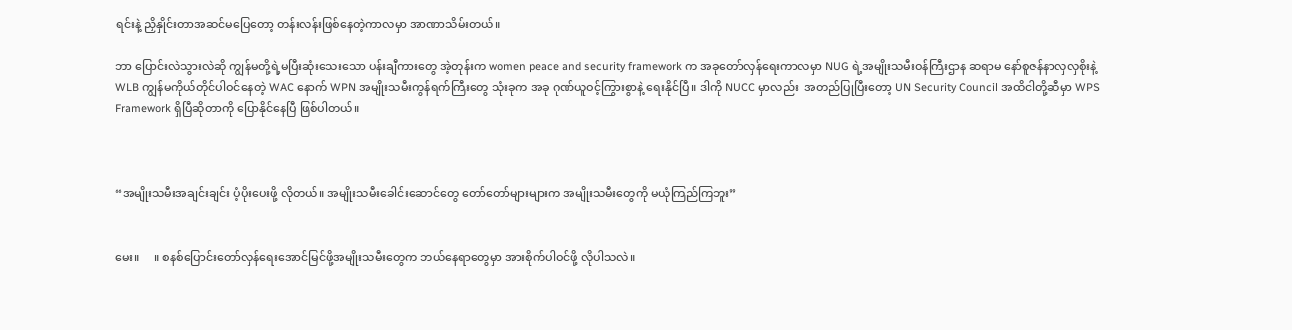ရင်းနဲ့ ညှိနှိုင်းတာအဆင်မပြေတော့ တန်းလန်းဖြစ်နေတဲ့ကာလမှာ အာဏာသိမ်းတယ်။

ဘာ ပြောင်းလဲသွားလဲဆို ကျွန်မတို့ရဲ့မပြီးဆုံးသေးသော ပန်းချီကားတွေ အဲ့တုန်းက women peace and security framework က အခုတော်လှန်ရေးကာလမှာ NUG ရဲ့အမျိုးသမီးဝန်ကြီးဌာန ဆရာမ ‌နော်စူဇန်နာလှလှစိုးနဲ့ WLB ကျွန်မကိုယ်တိုင်ပါဝင်နေတဲ့ WAC နောက် WPN အမျိုးသမီးကွန်ရက်ကြီးတွေ သုံးခုက အခု ဂုဏ်ယူဝင့်ကြွားစွာနဲ့ ရေးနိုင်ပြီ။ ဒါကို NUCC မှာလည်း  အတည်ပြုပြီးတော့ UN Security Council အထိငါတို့ဆီမှာ WPS Framework ရှိပြီဆိုတာကို ပြောနိုင်နေပြီ ဖြစ်ပါတယ်။



“အမျိုးသမီးအချင်းချင်း ပံ့ပိုးပေးဖို့ လိုတယ်။ အမျိုးသမီးခေါင်းဆောင်တွေ တော်တော်များများက အမျိုးသမီးတွေကို မယုံကြည်ကြဘူး”


မေး။     ။ စနစ်ပြောင်းတော်လှန်ရေးအောင်မြင်ဖို့အမျိုးသမီးတွေက ဘယ်နေရာတွေမှာ အားစိုက်ပါဝင်ဖို့ လိုပါသလဲ။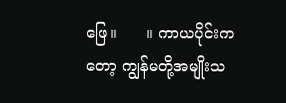ဖြေ။      ။ ကာယပိုင်းကတော့ ကျွန်မတို့အမျိုးသ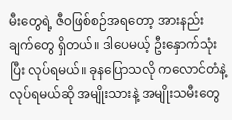မီးတွေရဲ့ ဇီဝဖြစ်စဉ်အရတော့ အားနည်းချက်တွေ ရှိတယ်။ ဒါပေမယ့် ဦးနှောက်သုံးပြီး လုပ်ရမယ်။ ခုနပြောသလို က‌လောင်တံနဲ့ လုပ်ရမယ်ဆို အမျိုးသားနဲ့ အမျိုးသမီးတွေ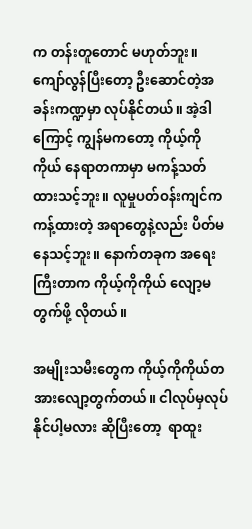က တန်းတူတောင် မဟုတ်ဘူး။ ကျော်လွန်ပြီးတော့ ဦးဆောင်တဲ့အခန်းကဏ္ဍမှာ လုပ်နိုင်တယ်။ အဲ့ဒါကြောင့် ကျွန်မကတော့ ကိုယ့်ကိုကိုယ် နေရာတကာမှာ မကန့်သတ်ထားသင့်ဘူး။ လူမှုပတ်ဝန်းကျင်က ကန့်ထားတဲ့ အရာတွေနဲ့လည်း ပိတ်မနေသင့်ဘူး။ နောက်တခုက အရေးကြီးတာက ကိုယ့်ကိုကိုယ် လျော့မတွက်ဖို့ လိုတယ်။

အမျိုးသမီးတွေက ကိုယ့်ကိုကိုယ်တအားလျော့တွက်တယ်။ ငါလုပ်မှလုပ်နိုင်ပါ့မလား ဆိုပြီးတော့  ရာထူး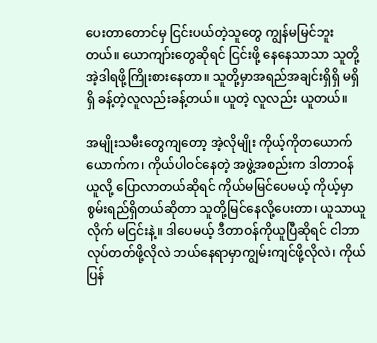ပေးတာတောင်မှ ငြင်းပယ်တဲ့သူတွေ ကျွန်မမြင်ဘူးတယ်။ ယောကျာ်းတွေဆိုရင် ငြင်းဖို့ နေနေသာသာ သူတို့ အဲ့ဒါရဖို့ကြိုးစားနေတာ။ သူတို့မှာအရည်အချင်းရှိရှိ မရှိရှိ ခန့်တဲ့လူလည်းခန့်တယ်။ ယူတဲ့ လူလည်း ယူတယ်။

အမျိုးသမီးတွေကျတော့ အဲ့လိုမျိုး ကိုယ့်ကိုတယောက်ယောက်က၊ ကိုယ်ပါဝင်နေတဲ့ အဖွဲ့အစည်းက ဒါတာဝန်ယူလို့ ပြောလာတယ်ဆိုရင် ကိုယ်မမြင်ပေမယ့် ကိုယ့်မှာစွမ်းရည်ရှိတယ်ဆိုတာ သူတို့မြင်နေလို့ပေးတာ၊ ယူသာယူလိုက် မငြင်းနဲ့။ ဒါပေမယ့် ဒီတာဝန်ကိုယူပြီဆိုရင် ငါဘာလုပ်တတ်ဖို့လိုလဲ ဘယ်နေရာမှာကျွမ်းကျင်ဖို့လိုလဲ၊ ကိုယ်ပြန်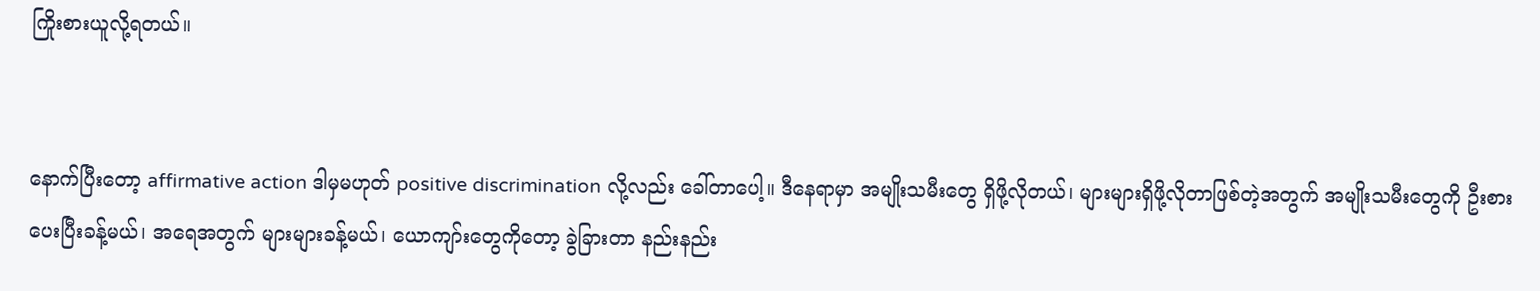ကြိုးစားယူလို့ရတယ်။


နောက်ပြီးတော့ affirmative action ဒါမှမဟုတ် positive discrimination လို့လည်း ခေါ်တာပေါ့။ ဒီနေရာမှာ အမျိုးသမီးတွေ ရှိဖို့လိုတယ်၊ များများရှိဖို့လိုတာဖြစ်တဲ့အတွက် အမျိုးသမီးတွေကို ဦးစားပေးပြီးခန့်မယ်၊ အရေအတွက် များများခန့်မယ်၊ ယောကျာ်းတွေကိုတော့ ခွဲခြားတာ နည်းနည်း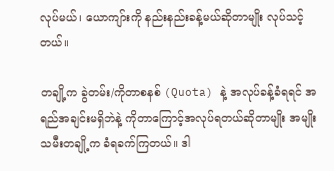လုပ်မယ်၊ ယောကျာ်းကို နည်းနည်းခန့်မယ်ဆိုတာမျိုး လုပ်သင့်တယ်။

တချို့က ခွဲတမ်း/ကိုတာစနစ် (Quota) နဲ့ အလုပ်ခန့်ခံရရင် အရည်အချင်းမရှိဘဲနဲ့ ကိုတာကြောင့်အလုပ်ရတယ်ဆိုတာမျိုး အမျိုးသမီးတချို့က ခံရခက်ကြတယ်။ ဒါ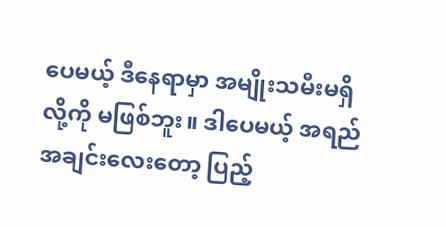ပေမယ့် ဒီနေရာမှာ အမျိုးသမီးမရှိလို့ကို မဖြစ်ဘူး။ ဒါပေမယ့် အရည်အချင်းလေးတော့ ပြည့်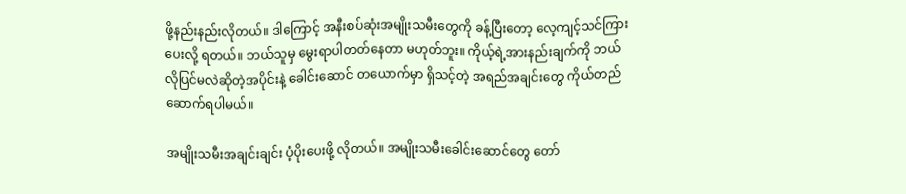ဖို့နည်းနည်းလိုတယ်။ ဒါကြောင့် အနီးစပ်ဆုံးအမျိုးသမီးတွေကို ခန့်ပြီးတော့ လေ့ကျင့်သင်ကြားပေးလို့ ရတယ်။ ဘယ်သူမှ မွေးရာပါတတ်နေတာ မဟုတ်ဘူး။ ကိုယ့်ရဲ့အားနည်းချက်ကို ဘယ်လိုပြင်မလဲဆိုတဲ့အပိုင်းနဲ့ ခေါင်းဆောင် တယောက်မှာ ရှိသင့်တဲ့ အရည်အချင်းတွေ ကိုယ်တည်ဆောက်ရပါမယ်။

အမျိုးသမီးအချင်းချင်း ပံ့ပိုးပေးဖို့ လိုတယ်။ အမျိုးသမီးခေါင်းဆောင်တွေ တော်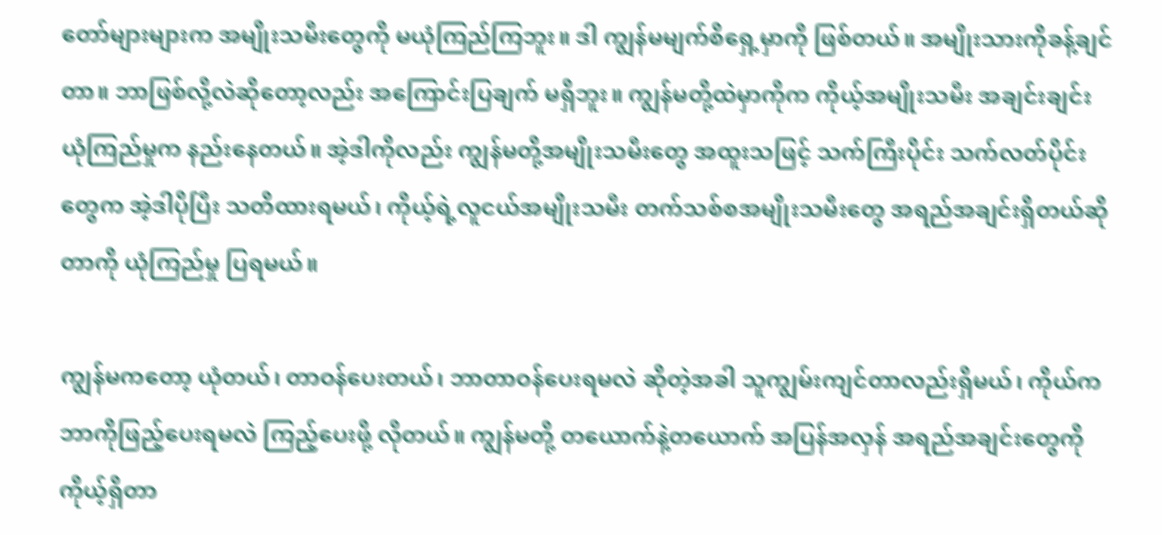တော်များများက အမျိုးသမီးတွေကို မယုံကြည်ကြဘူး။ ဒါ ကျွန်မမျက်စိရှေ့မှာကို ဖြစ်တယ်။ အမျိုးသားကိုခန့်ချင်တာ။ ဘာဖြစ်လို့လဲဆိုတော့လည်း အကြောင်းပြချက် မရှိဘူး။ ကျွန်မတို့ထဲမှာကိုက ကိုယ့်အမျိုးသမီး အချင်းချင်းယုံကြည်မှုက နည်းနေတယ်။ အဲ့ဒါကိုလည်း ကျွန်မတို့အမျိုးသမီးတွေ အထူးသဖြင့် သက်ကြီးပိုင်း သက်လတ်ပိုင်းတွေက အဲ့ဒါပိုပြီး သတိထားရမယ်၊ ကိုယ့်ရဲ့လူငယ်အမျိုးသမီး တက်သစ်စအမျိုးသမီးတွေ အရည်အချင်းရှိတယ်ဆိုတာကို ယုံကြည်မှု ပြရမယ်။

ကျွန်မကတော့ ယုံတယ်၊ တာဝန်ပေးတယ်၊ ဘာတာဝန်ပေးရမလဲ ဆိုတဲ့အခါ သူကျွမ်းကျင်တာလည်းရှိမယ်၊ ကိုယ်က ဘာကိုဖြည့်ပေးရမလဲ ကြည့်ပေးဖို့ လိုတယ်။ ကျွန်မတို့ တယောက်နဲ့တယောက် အပြန်အလှန် အရည်အချင်းတွေကို ကိုယ့်ရှိတာ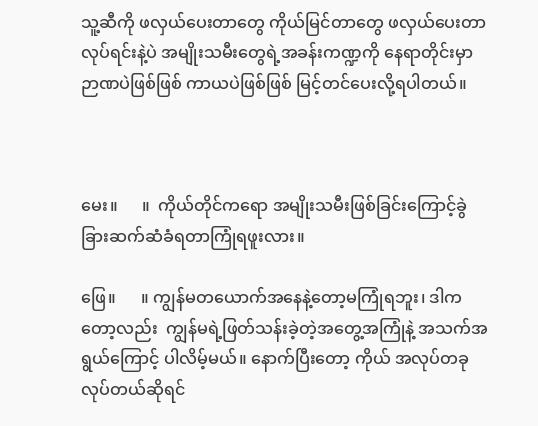သူ့ဆီကို ဖလှယ်ပေးတာတွေ ကိုယ်မြင်တာတွေ ဖလှယ်ပေးတာလုပ်ရင်းနဲ့ပဲ အမျိုးသမီးတွေရဲ့အခန်းကဏ္ဍကို နေရာတိုင်းမှာ ဉာဏပဲဖြစ်ဖြစ် ကာယပဲဖြစ်ဖြစ် မြင့်တင်ပေးလို့ရပါတယ်။



မေး။      ။  ကိုယ်တိုင်ကရော အမျိုးသမီးဖြစ်ခြင်းကြောင့်ခွဲခြားဆက်ဆံခံရတာကြုံရဖူးလား။

ဖြေ။      ။ ကျွန်မတယောက်အနေနဲ့တော့မကြုံရဘူး၊ ဒါကတော့လည်း  ကျွန်မရဲ့ဖြတ်သန်းခဲ့တဲ့အတွေ့အကြုံနဲ့ အသက်အရွယ်ကြောင့် ပါလိမ့်မယ်။ နောက်ပြီးတော့ ကိုယ် အလုပ်တခုလုပ်တယ်ဆိုရင်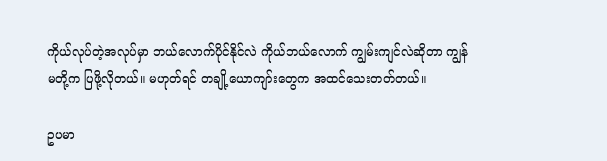ကိုယ်လုပ်တဲ့အလုပ်မှာ ဘယ်လောက်ပိုင်နိုင်လဲ ကိုယ်ဘယ်လောက် ကျွမ်းကျင်လဲဆိုတာ ကျွန်မတို့က ပြဖို့လိုတယ်။ မဟုတ်ရင် တချို့ယောကျာ်းတွေက အထင်သေးတတ်တယ်။

ဥပမာ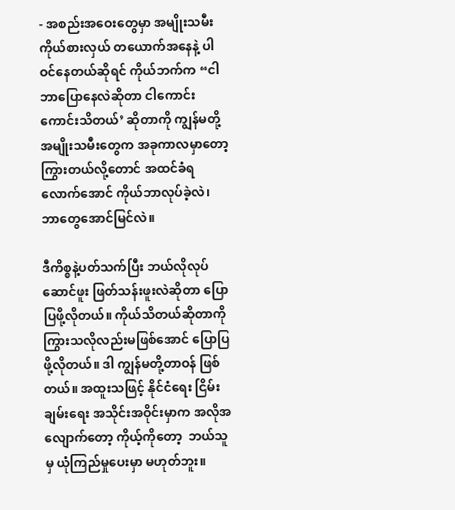- အစည်းအဝေးတွေမှာ အမျိုးသမီးကိုယ်စားလှယ် တယောက်အနေနဲ့ ပါဝင်နေတယ်ဆိုရင် ကိုယ်ဘက်က “ငါဘာပြောနေလဲဆိုတာ ငါကောင်းကောင်းသိတယ်’ ဆိုတာကို ကျွန်မတို့အမျိုးသမီးတွေက အခုကာလမှာတော့ ကြွားတယ်လို့တောင် အထင်ခံရလောက်အောင် ကိုယ်ဘာလုပ်ခဲ့လဲ၊ ဘာတွေအောင်မြင်လဲ။

ဒီကိစ္စနဲ့ပတ်သက်ပြီး ဘယ်လိုလုပ်ဆောင်ဖူး ဖြတ်သန်းဖူးလဲဆိုတာ ပြောပြဖို့လိုတယ်။ ကိုယ်သိတယ်ဆိုတာကို ကြွားသလိုလည်းမဖြစ်အောင် ပြောပြဖို့လိုတယ်။ ဒါ ကျွန်မတို့တာဝန် ဖြစ်တယ်။ အထူးသဖြင့် နိုင်ငံရေး ငြိမ်းချမ်းရေး အသိုင်းအဝိုင်းမှာက အလိုအလျောက်တော့ ကိုယ့်ကိုတော့  ဘယ်သူမှ ယုံကြည်မှုပေးမှာ မဟုတ်ဘူး။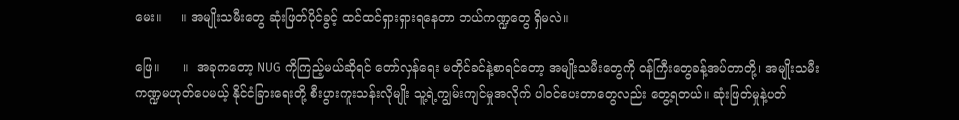မေး။     ။ အမျိုးသမီးတွေ ဆုံးဖြတ်ပိုင်ခွင့် ထင်ထင်ရှားရှားရနေတာ ဘယ်ကဏ္ဍတွေ ရှိမလဲ။

ဖြေ။      ။  အခုကတော့ NUG ကိုကြည့်မယ်ဆိုရင် တော်လှန်ရေး မတိုင်ခင်နဲ့စာရင်တော့ အမျိုးသမီးတွေကို ဝန်ကြီးတွေခန့်အပ်တာတို့၊ အမျိုးသမီးကဏ္ဍမဟုတ်ပေမယ့် နိုင်ငံခြားရေးတို့ စီးပွားကူးသန်းလိုမျိုး သူ့ရဲ့ကျွမ်းကျင်မှုအလိုက် ပါဝင်ပေးတာတွေလည်း တွေ့ရတယ်။ ဆုံးဖြတ်မှုနဲ့ပတ်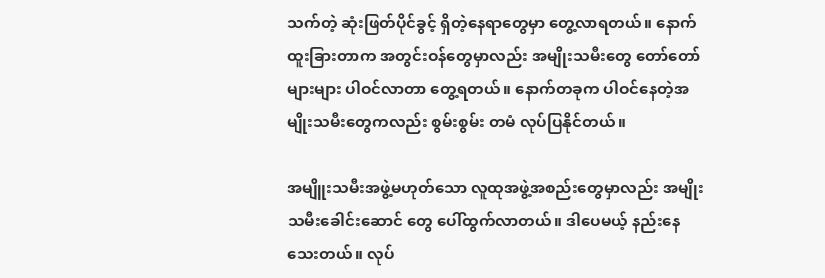သက်တဲ့ ဆုံးဖြတ်ပိုင်ခွင့် ရှိတဲ့နေရာတွေမှာ တွေ့လာရတယ်။ နောက်ထူးခြားတာက အတွင်းဝန်တွေမှာလည်း အမျိုးသမီးတွေ တော်တော်များများ ပါဝင်လာတာ တွေ့ရတယ်။ နောက်တခုက ပါဝင်နေတဲ့အမျိုးသမီးတွေကလည်း စွမ်းစွမ်း တမံ လုပ်ပြနိုင်တယ်။

အမျိူးသမီးအဖွဲ့မဟုတ်သော လူထုအဖွဲ့အစည်းတွေမှာလည်း အမျိုးသမီးခေါင်း‌ဆောင် တွေ ပေါ်ထွက်လာတယ်။ ဒါပေမယ့် နည်းနေသေးတယ်။ လုပ်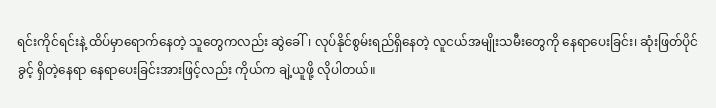ရင်းကိုင်ရင်းနဲ့ ထိပ်မှာရောက်နေတဲ့ သူတွေကလည်း ဆွဲခေါ်၊ လုပ်နိုင်စွမ်းရည်ရှိနေတဲ့ လူငယ်အမျိုးသမီးတွေကို နေရာပေးခြင်း၊ ဆုံးဖြတ်ပိုင်ခွင့် ရှိတဲ့နေရာ နေရာ‌ပေးခြင်းအားဖြင့်လည်း ကိုယ်က ချဲ့ယူဖို့ လိုပါတယ်။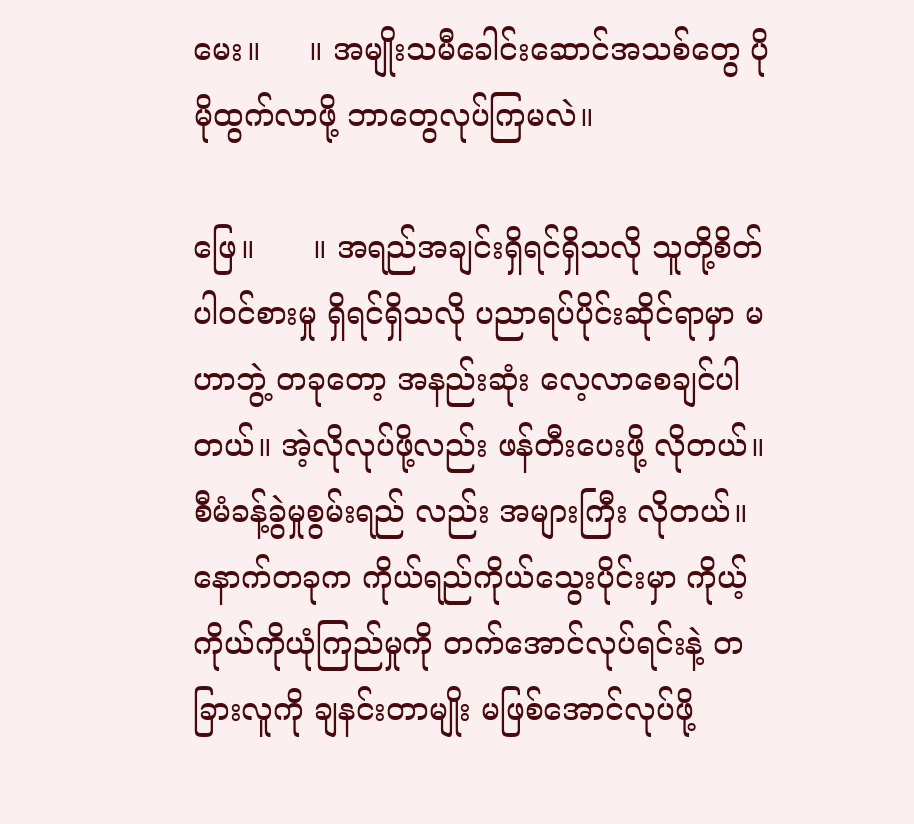မေး။     ။ အမျိုးသမီခေါင်းဆောင်အသစ်တွေ ပိုမိုထွက်လာဖို့ ဘာတွေလုပ်ကြမလဲ။

ဖြေ။      ။ အရည်အချင်းရှိရင်ရှိသလို သူတို့စိတ်ပါဝင်စားမှု ရှိရင်ရှိသလို ပညာရပ်ပိုင်းဆိုင်ရာမှာ မဟာဘွဲ့ တခုတော့ အနည်းဆုံး လေ့လာစေချင်ပါတယ်။ အဲ့လိုလုပ်ဖို့လည်း ဖန်တီးပေးဖို့ လိုတယ်။ စီမံခန့်ခွဲမှုစွမ်းရည် လည်း အများကြီး လိုတယ်။ နောက်တခုက ကိုယ်ရည်ကိုယ်သွေးပိုင်းမှာ ကိုယ့်ကိုယ်ကိုယုံကြည်မှုကို တက်အောင်လုပ်ရင်းနဲ့ တခြားလူကို ချနင်းတာမျိုး မဖြစ်အောင်လုပ်ဖို့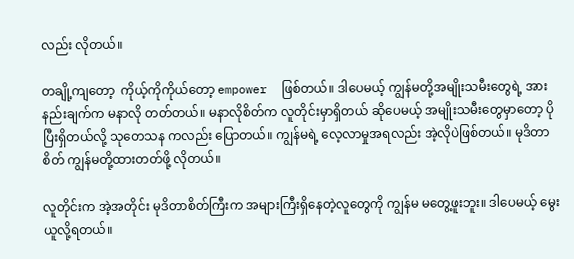လည်း လိုတယ်။

တချို့ကျတော့  ကိုယ့်ကိုကိုယ်တော့ empower  ဖြစ်တယ်။ ဒါပေမယ့် ကျွန်မတို့အမျိုးသမီးတွေရဲ့ အားနည်းချက်က မနာလို တတ်တယ်။ မနာလိုစိတ်က လူတိုင်းမှာရှိတယ် ဆိုပေမယ့် အမျိုးသမီးတွေမှာတော့ ပိုပြီးရှိတယ်လို့ သုတေသန ကလည်း ပြောတယ်။ ကျွန်မရဲ့ လေ့လာမှုအရလည်း အဲ့လိုပဲဖြစ်တယ်။ မုဒိတာစိတ် ကျွန်မတို့ထားတတ်ဖို့ လိုတယ်။

လူတိုင်းက အဲ့အတိုင်း မုဒိတာစိတ်ကြီးက အများကြီးရှိနေတဲ့လူတွေကို ကျွန်မ မတွေ့ဖူးဘူး။ ဒါပေမယ့် မွေးယူလို့ရတယ်။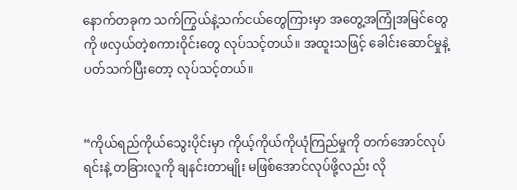နောက်တခုက သက်ကြွယ်နဲ့သက်ငယ်တွေကြားမှာ အတွေ့အကြုံအမြင်တွေကို ဖလှယ်တဲ့စကားဝိုင်းတွေ လုပ်သင့်တယ်။ အထူးသဖြင့် ခေါင်းဆောင်မှုနဲ့ပတ်သက်ပြီးတော့ လုပ်သင့်တယ်။


“ကိုယ်ရည်ကိုယ်သွေးပိုင်းမှာ ကိုယ့်ကိုယ်ကိုယုံကြည်မှုကို တက်အောင်လုပ်ရင်းနဲ့ တခြားလူကို ချနင်းတာမျိုး မဖြစ်အောင်လုပ်ဖို့လည်း လို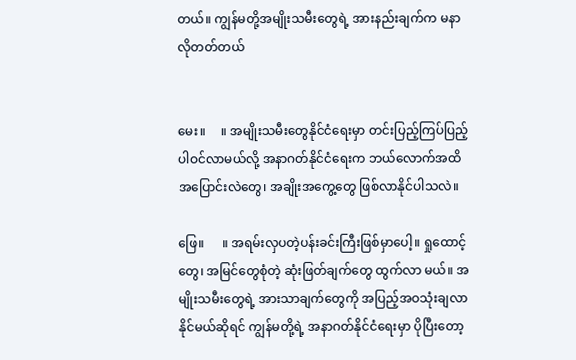တယ်။ ကျွန်မတို့အမျိုးသမီးတွေရဲ့ အားနည်းချက်က မနာလိုတတ်တယ်


မေး။     ။ အမျိုးသမီးတွေနိုင်ငံရေးမှာ တင်းပြည့်ကြပ်ပြည့်ပါဝင်လာမယ်လို့ အနာဂတ်နိုင်ငံရေးက ဘယ်လောက်အထိ အပြောင်းလဲတွေ၊ အချိုးအကွေ့တွေ ဖြစ်လာနိုင်ပါသလဲ။

ဖြေ။      ။ အရမ်းလှပတဲ့ပန်းခင်းကြီးဖြစ်မှာပေါ့။ ရှုထောင့်တွေ၊ အမြင်တွေစုံတဲ့ ဆုံးဖြတ်ချက်တွေ ထွက်လာ မယ်။ အမျိုးသမီးတွေရဲ့ အားသာချက်တွေကို အပြည့်အဝသုံးချလာနိုင်မယ်ဆိုရင် ကျွန်မတို့ရဲ့ အနာဂတ်နိုင်ငံ‌ရေးမှာ ပိုပြီးတော့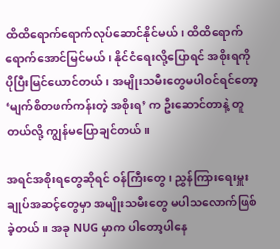ထိထိရောက်ရောက်လုပ်ဆောင်နိုင်မယ်၊ ထိထိရောက်ရောက်အောင်မြင်မယ်၊ နိုင်ငံရေးလို့ပြောရင် အစိုးရကို ပိုပြီးမြင်ယောင်တယ်၊ အမျိုးသမီးတွေမပါဝင်ရင်တော့ ‘မျက်စိတဖက်ကန်းတဲ့ အစိုးရ’ က ဦးဆောင်တာနဲ့ တူတယ်လို့ ကျွန်မပြောချင်တယ်။

အရင်အစိုးရတွေဆိုရင် ဝန်ကြီးတွေ၊ ညွှန်ကြားရေးမှူးချုပ်အဆင့်တွေမှာ အမျိုးသမီးတွေ မပါသလောက်ဖြစ်ခဲ့တယ်။ အခု NUG မှာက ပါတော့ပါနေ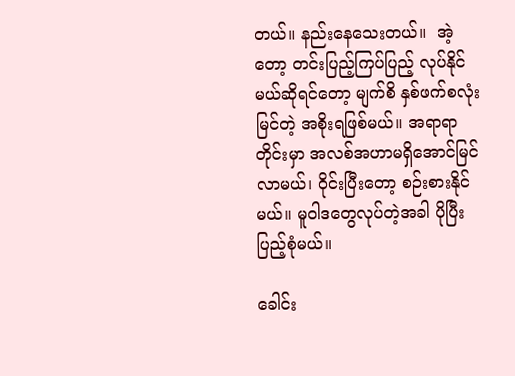တယ်။ နည်းနေသေးတယ်။  အဲ့တော့ တင်းပြည့်ကြပ်ပြည့် လုပ်နိုင်မယ်ဆိုရင်တော့ မျက်စိ နှစ်ဖက်စလုံး မြင်တဲ့ အစိုးရဖြစ်မယ်။ အရာရာတိုင်းမှာ အလစ်အဟာမရှိအောင်မြင်လာမယ်၊ ဝိုင်းပြီးတော့ စဉ်းစားနိုင်မယ်။ မူဝါဒတွေလုပ်တဲ့အခါ ပိုပြီးပြည့်စုံမယ်။

ခေါင်း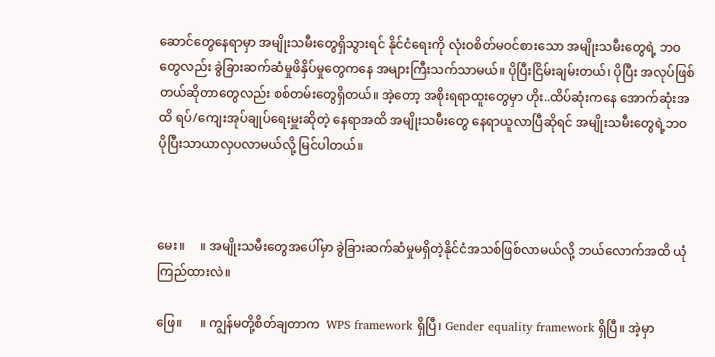ဆောင်တွေနေရာမှာ အမျိုးသမီးတွေရှိသွားရင် နိုင်ငံရေးကို လုံးဝစိတ်မဝင်စားသော အမျိုးသမီးတွေရဲ့ ဘဝတွေလည်း ခွဲခြားဆက်ဆံမှုဖိနှိပ်မှုတွေကနေ အများကြီးသက်သာမယ်။ ပိုပြီးငြိမ်းချမ်းတယ်၊ ပိုပြီး အလုပ်ဖြစ်တယ်ဆိုတာတွေလည်း စစ်တမ်းတွေရှိတယ်။ အဲ့တော့ အစိုးရရာထူးတွေမှာ ဟိုး..ထိပ်ဆုံးကနေ အောက်ဆုံးအထိ ရပ်/ကျေးအုပ်ချုပ်‌ရေးမှူးဆိုတဲ့ နေရာအထိ အမျိုးသမီးတွေ နေရာယူလာပြီဆိုရင် အမျိုးသမီးတွေရဲ့ဘဝ ပိုပြီးသာယာလှပလာမယ်လို့ မြင်ပါတယ်။



မေး။     ။ အမျိုးသမီးတွေအပေါ်မှာ ခွဲခြားဆက်ဆံမှုမရှိတဲ့နိုင်ငံအသစ်ဖြစ်လာမယ်လို့ ဘယ်လောက်အထိ ယုံကြည်ထားလဲ။

ဖြေ။      ။ ကျွန်မတို့စိတ်ချတာက  WPS framework ရှိပြီ၊ Gender equality framework ရှိပြီ။ အဲ့မှာ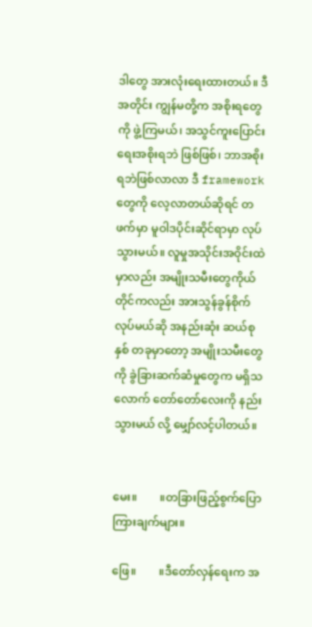ဒါတွေ အားလုံးရေးထားတယ်။ ဒီအတိုင်း ကျွန်မတို့က အစိုးရတွေကို ဖွဲ့ကြမယ်၊ အသွင်ကူးပြောင်းရေးအစိုးရဘဲ ဖြစ်ဖြစ်၊ ဘာအစိုးရဘဲဖြစ်လာလာ ဒီ framework တွေကို လေ့လာတယ်ဆိုရင် တဖက်မှာ မူဝါဒပိုင်းဆိုင်ရာမှာ လုပ်သွားမယ်။ လူမှုအသိုင်းအဝိုင်းထဲမှာလည်း အမျိုးသမီးတွေကိုယ်တိုင်ကလည်း အားသွန်ခွန်စိုက်လုပ်မယ်ဆို အနည်းဆုံး ဆယ်စုနှစ် တခုမှာတော့ အမျိုးသမီးတွေကို ခွဲခြားဆက်ဆံမှုတွေက မရှိသလောက် တော်တော်လေးကို နည်းသွားမယ် လို့ မျှော်လင့်ပါတယ်။


မေး။        ။တခြားဖြည့်စွက်ပြောကြားချက်များ။

ဖြေ။        ။ဒီတော်လှန်ရေးက အ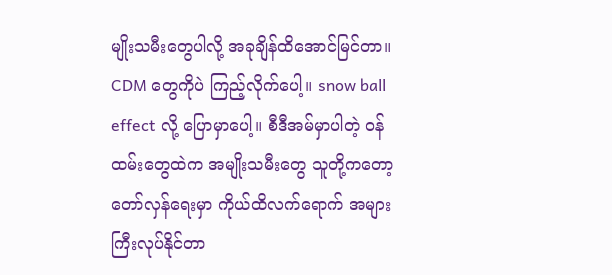မျိုးသမီးတွေပါလို့ အခုချိန်ထိအောင်မြင်တာ။ CDM တွေကိုပဲ ကြည့်လိုက်ပေါ့။ snow ball effect လို့ ပြောမှာပေါ့။ စီဒီအမ်မှာပါတဲ့ ဝန်ထမ်းတွေထဲက အမျိုးသမီးတွေ သူတို့ကတော့ တော်လှန်ရေးမှာ ကိုယ်ထိလက်ရောက် အများကြီးလုပ်နိုင်တာ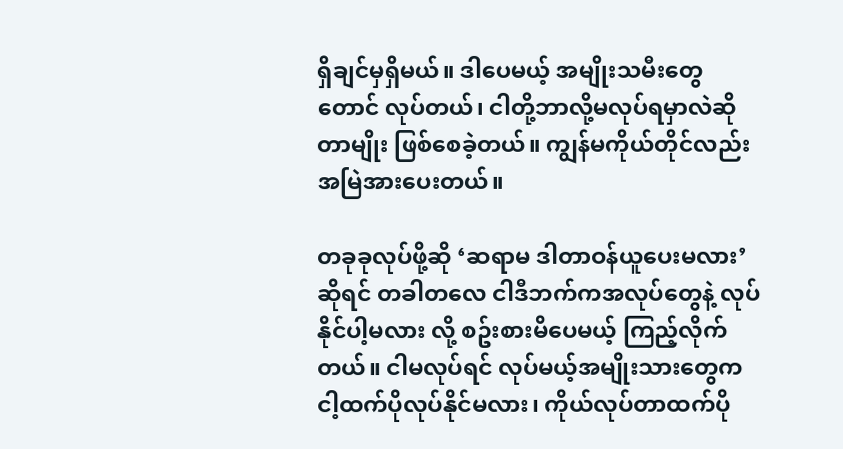ရှိချင်မှရှိမယ်။ ဒါပေမယ့် အမျိုးသမီးတွေတောင် လုပ်တယ်၊ ငါတို့ဘာလို့မလုပ်ရမှာလဲဆိုတာမျိုး ဖြစ်စေခဲ့တယ်။ ကျွန်မကိုယ်တိုင်လည်း အမြဲအားပေးတယ်။

တခုခုလုပ်ဖို့ဆို ‘ဆရာမ ဒါတာဝန်ယူပေးမလား’ ဆိုရင် တခါတလေ ငါဒီဘက်ကအလုပ်တွေနဲ့ လုပ်နိုင်ပါ့မလား လို့ စဥ်းစားမိပေမယ့် ကြည့်လိုက်တယ်။ ငါမလုပ်ရင် လုပ်မယ့်အမျိုးသားတွေက ငါ့ထက်ပိုလုပ်နိုင်မလား၊ ကိုယ်လုပ်တာထက်ပို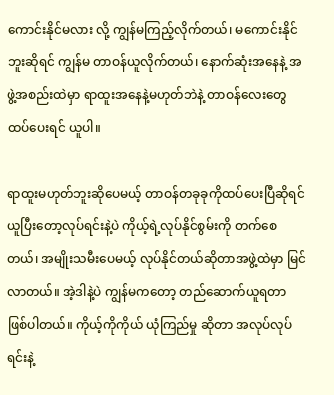ကောင်းနိုင်မလား လို့ ကျွန်မကြည့်လိုက်တယ်၊ မကောင်းနိုင်ဘူးဆိုရင် ကျွန်မ တာဝန်ယူလိုက်တယ်၊ နောက်ဆုံးအနေနဲ့ အဖွဲ့အစည်းထဲမှာ ရာထူးအနေနဲ့မဟုတ်ဘဲနဲ့ တာဝန်လေးတွေ ထပ်ပေးရင် ယူပါ။

ရာထူးမဟုတ်ဘူးဆိုပေမယ့် တာဝန်တခုခုကိုထပ်ပေးပြီဆိုရင် ယူပြီးတော့လုပ်ရင်းနဲ့ပဲ ကိုယ့်ရဲ့လုပ်နိုင်စွမ်းကို တက်စေတယ်၊ အမျိုးသမီးပေမယ့် လုပ်နိုင်တယ်ဆိုတာအဖွဲ့ထဲမှာ မြင်လာတယ်။ အဲ့ဒါနဲ့ပဲ ကျွန်မကတော့ တည်ဆောက်ယူရတာ ဖြစ်ပါတယ်။ ကိုယ့်ကိုကိုယ် ယုံကြည်မှု ဆိုတာ အလုပ်လုပ်ရင်းနဲ့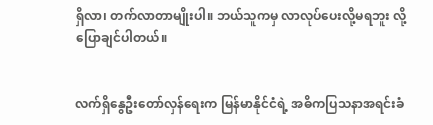ရှိလာ၊ တက်လာတာမျိုးပါ။ ဘယ်သူကမှ လာလုပ်ပေးလို့မရဘူး လို့ပြောချင်ပါတယ်။


လက်ရှိနွေဦးတော်လှန်ရေးက မြန်မာနိုင်ငံရဲ့ အဓိကပြသနာအရင်းခံ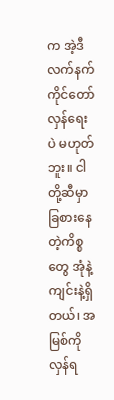က အဲ့ဒီလက်နက်ကိုင်တော်လှန်ရေးပဲ မဟုတ်ဘူး။ ငါတို့ဆီမှာ ခြစားနေတဲ့ကိစ္စတွေ အုံနဲ့ကျင်းနဲ့ရှိတယ်၊ အမြစ်ကိုလှန်ရ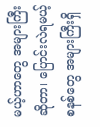မယ့်ဟာတွေ အများကြီးဆိုတာ၊ ပြောင်းလဲရမယ့်စနစ်တွေ အများကြီးရှိ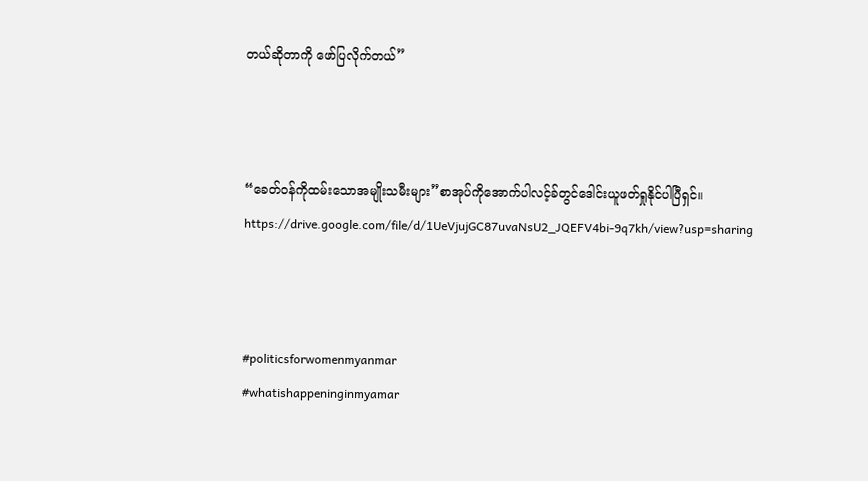တယ်ဆိုတာကို ဖော်ပြလိုက်တယ်”



“ခေတ်ဝန်ကိုထမ်းသောအမျိုးသမီးများ”စာအုပ်ကိုအောက်ပါလင့်ခ်တွင်ဒေါင်းယူဖတ်ရှုနိုင်ပါပြီရှင်။ https://drive.google.com/file/d/1UeVjujGC87uvaNsU2_JQEFV4bi-9q7kh/view?usp=sharing



#politicsforwomenmyanmar
#whatishappeninginmyamar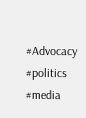#Advocacy
#politics
#media